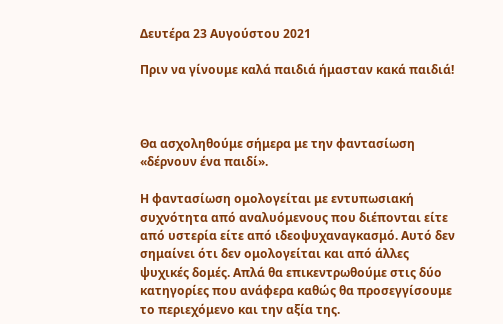Δευτέρα 23 Αυγούστου 2021

Πριν να γίνουμε καλά παιδιά ήμασταν κακά παιδιά!



Θα ασχοληθούμε σήμερα με την φαντασίωση «δέρνουν ένα παιδί».

Η φαντασίωση ομολογείται με εντυπωσιακή συχνότητα από αναλυόμενους που διέπονται είτε από υστερία είτε από ιδεοψυχαναγκασμό. Αυτό δεν σημαίνει ότι δεν ομολογείται και από άλλες ψυχικές δομές. Απλά θα επικεντρωθούμε στις δύο κατηγορίες που ανάφερα καθώς θα προσεγγίσουμε το περιεχόμενο και την αξία της.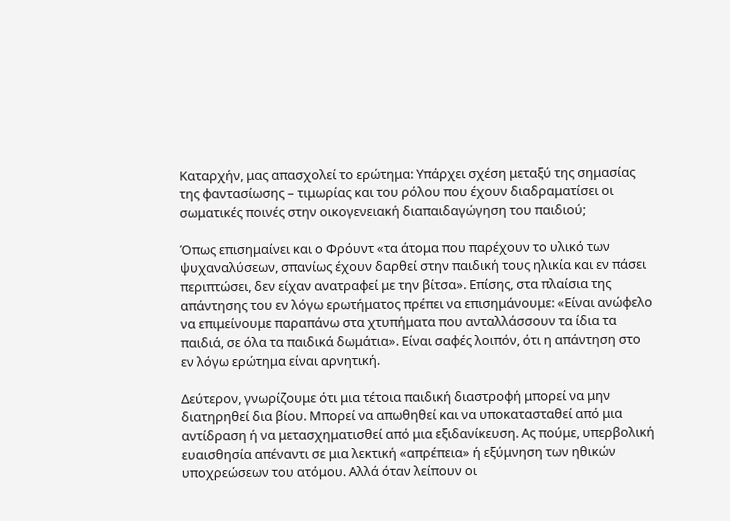Καταρχήν, μας απασχολεί το ερώτημα: Υπάρχει σχέση μεταξύ της σημασίας της φαντασίωσης – τιμωρίας και του ρόλου που έχουν διαδραματίσει οι σωματικές ποινές στην οικογενειακή διαπαιδαγώγηση του παιδιού;

Όπως επισημαίνει και ο Φρόυντ «τα άτομα που παρέχουν το υλικό των ψυχαναλύσεων, σπανίως έχουν δαρθεί στην παιδική τους ηλικία και εν πάσει περιπτώσει, δεν είχαν ανατραφεί με την βίτσα». Επίσης, στα πλαίσια της απάντησης του εν λόγω ερωτήματος πρέπει να επισημάνουμε: «Είναι ανώφελο να επιμείνουμε παραπάνω στα χτυπήματα που ανταλλάσσουν τα ίδια τα παιδιά, σε όλα τα παιδικά δωμάτια». Είναι σαφές λοιπόν, ότι η απάντηση στο εν λόγω ερώτημα είναι αρνητική.

Δεύτερον, γνωρίζουμε ότι μια τέτοια παιδική διαστροφή μπορεί να μην διατηρηθεί δια βίου. Μπορεί να απωθηθεί και να υποκατασταθεί από μια αντίδραση ή να μετασχηματισθεί από μια εξιδανίκευση. Ας πούμε, υπερβολική ευαισθησία απέναντι σε μια λεκτική «απρέπεια» ή εξύμνηση των ηθικών υποχρεώσεων του ατόμου. Αλλά όταν λείπουν οι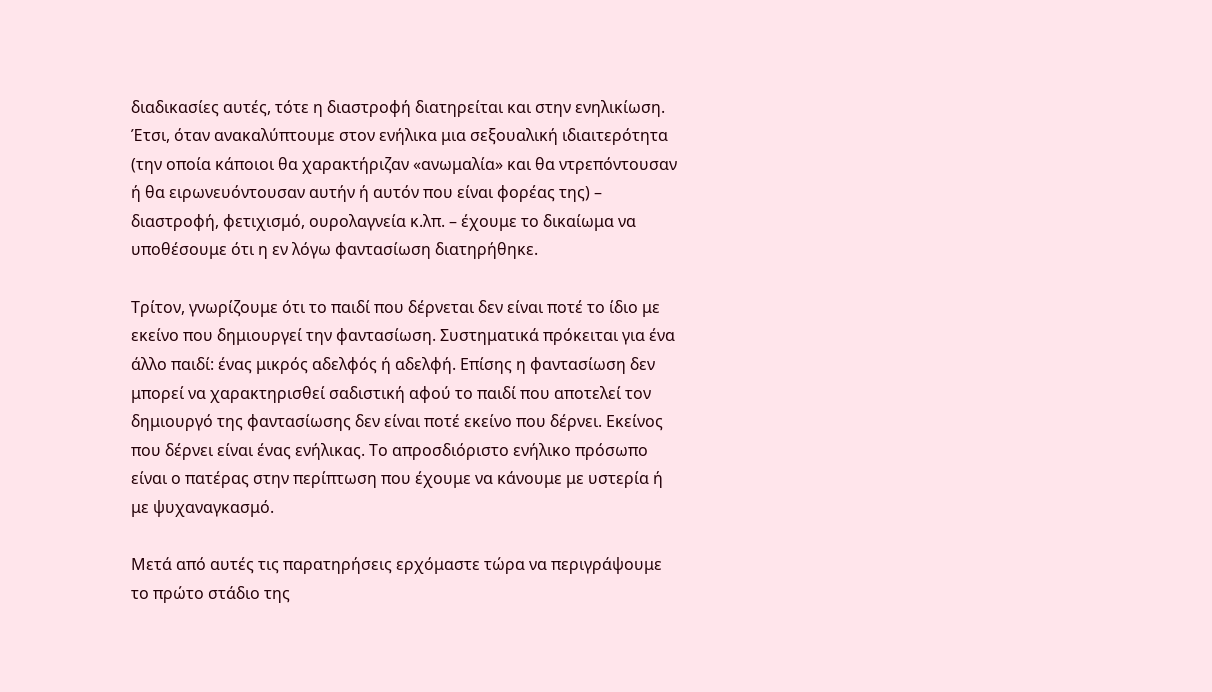διαδικασίες αυτές, τότε η διαστροφή διατηρείται και στην ενηλικίωση. Έτσι, όταν ανακαλύπτουμε στον ενήλικα μια σεξουαλική ιδιαιτερότητα (την οποία κάποιοι θα χαρακτήριζαν «ανωμαλία» και θα ντρεπόντουσαν ή θα ειρωνευόντουσαν αυτήν ή αυτόν που είναι φορέας της) – διαστροφή, φετιχισμό, ουρολαγνεία κ.λπ. – έχουμε το δικαίωμα να υποθέσουμε ότι η εν λόγω φαντασίωση διατηρήθηκε.

Τρίτον, γνωρίζουμε ότι το παιδί που δέρνεται δεν είναι ποτέ το ίδιο με εκείνο που δημιουργεί την φαντασίωση. Συστηματικά πρόκειται για ένα άλλο παιδί: ένας μικρός αδελφός ή αδελφή. Επίσης η φαντασίωση δεν μπορεί να χαρακτηρισθεί σαδιστική αφού το παιδί που αποτελεί τον δημιουργό της φαντασίωσης δεν είναι ποτέ εκείνο που δέρνει. Εκείνος που δέρνει είναι ένας ενήλικας. Το απροσδιόριστο ενήλικο πρόσωπο είναι ο πατέρας στην περίπτωση που έχουμε να κάνουμε με υστερία ή με ψυχαναγκασμό.

Μετά από αυτές τις παρατηρήσεις ερχόμαστε τώρα να περιγράψουμε το πρώτο στάδιο της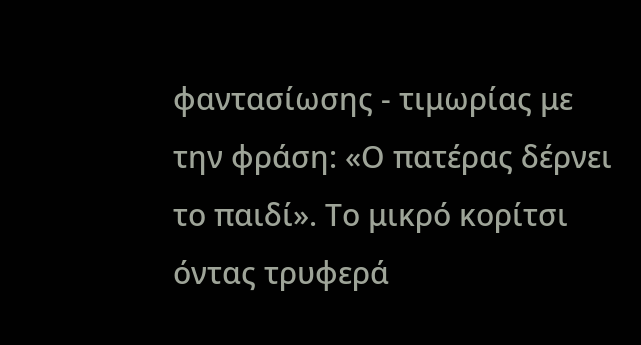φαντασίωσης - τιμωρίας με την φράση: «Ο πατέρας δέρνει το παιδί». Το μικρό κορίτσι όντας τρυφερά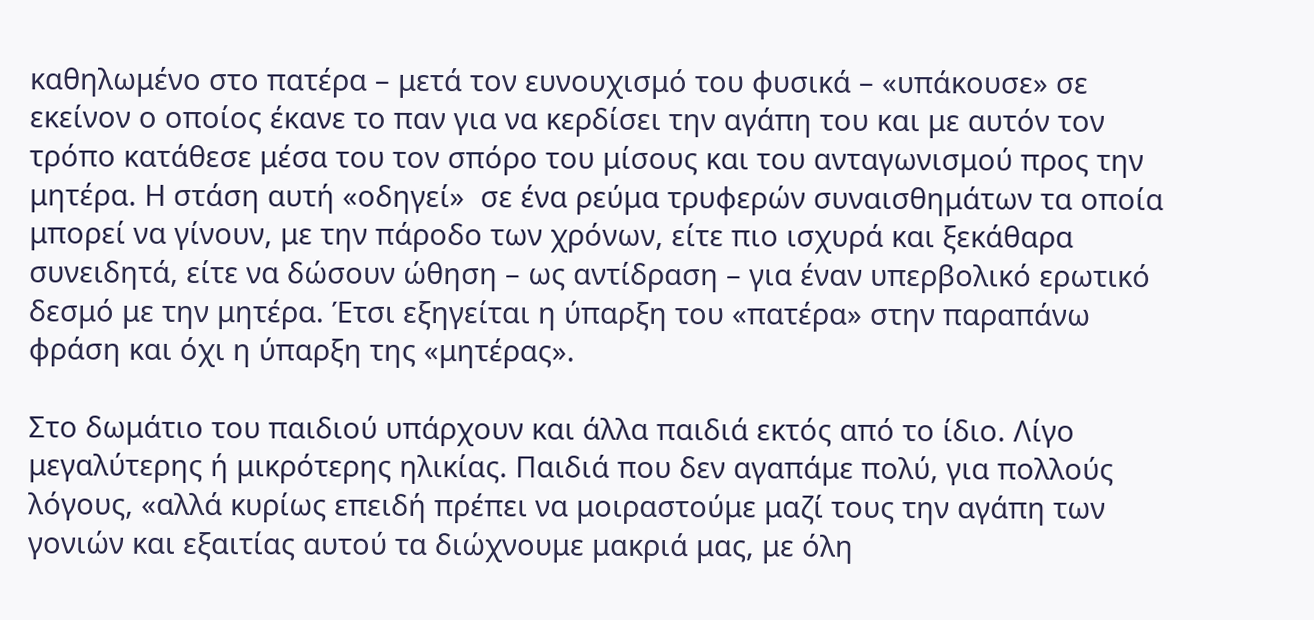καθηλωμένο στο πατέρα – μετά τον ευνουχισμό του φυσικά – «υπάκουσε» σε εκείνον ο οποίος έκανε το παν για να κερδίσει την αγάπη του και με αυτόν τον τρόπο κατάθεσε μέσα του τον σπόρο του μίσους και του ανταγωνισμού προς την μητέρα. Η στάση αυτή «οδηγεί»  σε ένα ρεύμα τρυφερών συναισθημάτων τα οποία μπορεί να γίνουν, με την πάροδο των χρόνων, είτε πιο ισχυρά και ξεκάθαρα συνειδητά, είτε να δώσουν ώθηση – ως αντίδραση – για έναν υπερβολικό ερωτικό δεσμό με την μητέρα. Έτσι εξηγείται η ύπαρξη του «πατέρα» στην παραπάνω φράση και όχι η ύπαρξη της «μητέρας».

Στο δωμάτιο του παιδιού υπάρχουν και άλλα παιδιά εκτός από το ίδιο. Λίγο μεγαλύτερης ή μικρότερης ηλικίας. Παιδιά που δεν αγαπάμε πολύ, για πολλούς λόγους, «αλλά κυρίως επειδή πρέπει να μοιραστούμε μαζί τους την αγάπη των γονιών και εξαιτίας αυτού τα διώχνουμε μακριά μας, με όλη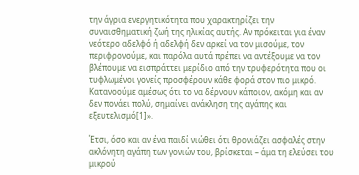την άγρια ενεργητικότητα που χαρακτηρίζει την συναισθηματική ζωή της ηλικίας αυτής. Αν πρόκειται για έναν νεότερο αδελφό ή αδελφή δεν αρκεί να τον μισούμε, τον περιφρονούμε, και παρόλα αυτά πρέπει να αντέξουμε να τον βλέπουμε να εισπράττει μερίδιο από την τρυφερότητα που οι τυφλωμένοι γονείς προσφέρουν κάθε φορά στον πιο μικρό. Κατανοούμε αμέσως ότι το να δέρνουν κάποιον, ακόμη και αν δεν πονάει πολύ, σημαίνει ανάκληση της αγάπης και εξευτελισμό[1]».

Έτσι, όσο και αν ένα παιδί νιώθει ότι θρονιάζει ασφαλές στην ακλόνητη αγάπη των γονιών του, βρίσκεται – άμα τη ελεύσει του μικρού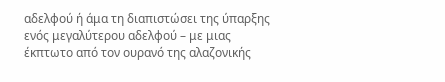αδελφού ή άμα τη διαπιστώσει της ύπαρξης ενός μεγαλύτερου αδελφού – με μιας έκπτωτο από τον ουρανό της αλαζονικής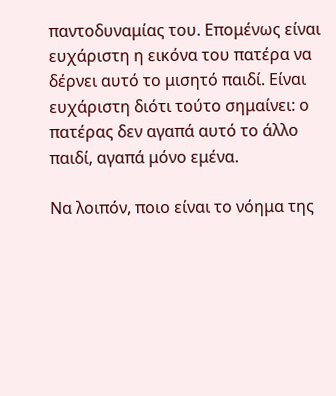παντοδυναμίας του. Επομένως είναι ευχάριστη η εικόνα του πατέρα να δέρνει αυτό το μισητό παιδί. Είναι ευχάριστη διότι τούτο σημαίνει: ο πατέρας δεν αγαπά αυτό το άλλο παιδί, αγαπά μόνο εμένα.

Να λοιπόν, ποιο είναι το νόημα της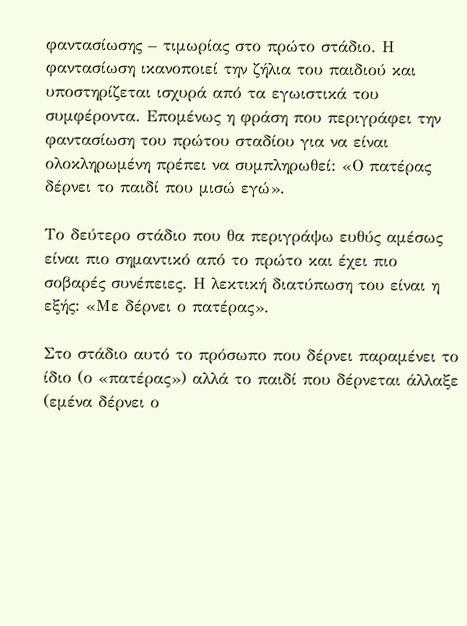φαντασίωσης – τιμωρίας στο πρώτο στάδιο. Η φαντασίωση ικανοποιεί την ζήλια του παιδιού και υποστηρίζεται ισχυρά από τα εγωιστικά του συμφέροντα. Επομένως η φράση που περιγράφει την φαντασίωση του πρώτου σταδίου για να είναι ολοκληρωμένη πρέπει να συμπληρωθεί: «Ο πατέρας δέρνει το παιδί που μισώ εγώ».

Το δεύτερο στάδιο που θα περιγράψω ευθύς αμέσως είναι πιο σημαντικό από το πρώτο και έχει πιο σοβαρές συνέπειες. Η λεκτική διατύπωση του είναι η εξής: «Με δέρνει ο πατέρας».

Στο στάδιο αυτό το πρόσωπο που δέρνει παραμένει το ίδιο (ο «πατέρας») αλλά το παιδί που δέρνεται άλλαξε (εμένα δέρνει ο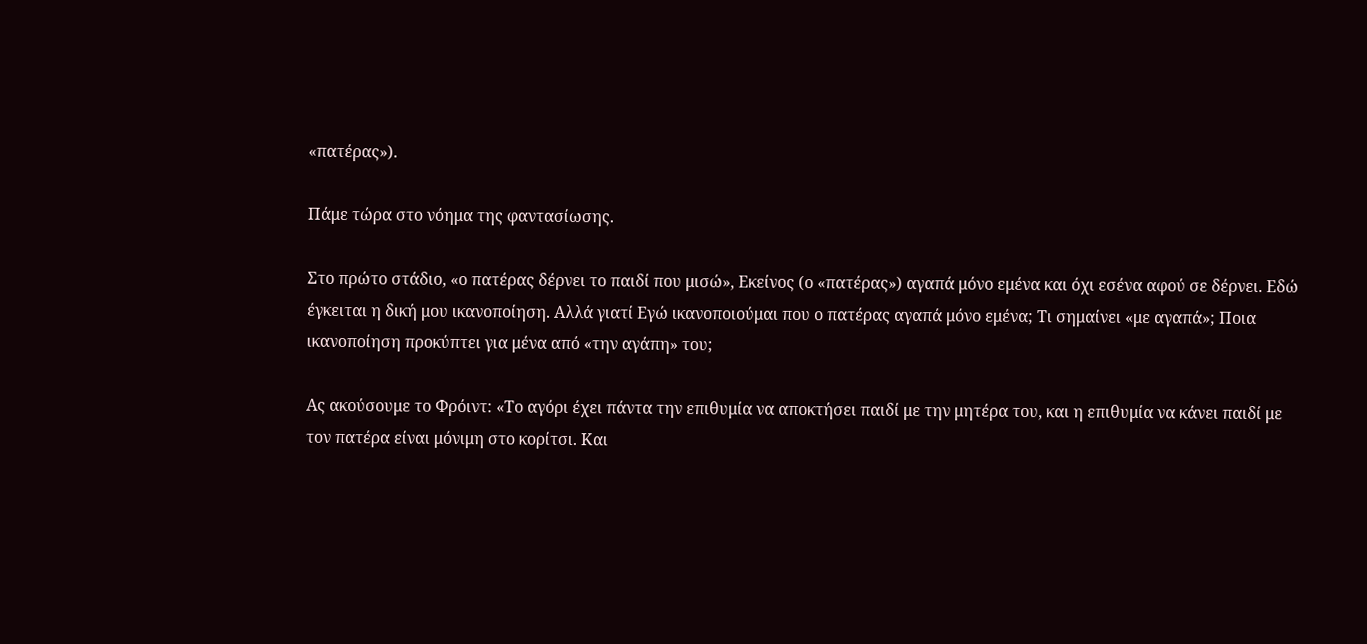«πατέρας»).

Πάμε τώρα στο νόημα της φαντασίωσης.

Στο πρώτο στάδιο, «ο πατέρας δέρνει το παιδί που μισώ», Εκείνος (ο «πατέρας») αγαπά μόνο εμένα και όχι εσένα αφού σε δέρνει. Εδώ έγκειται η δική μου ικανοποίηση. Αλλά γιατί Εγώ ικανοποιούμαι που ο πατέρας αγαπά μόνο εμένα; Τι σημαίνει «με αγαπά»; Ποια ικανοποίηση προκύπτει για μένα από «την αγάπη» του;

Ας ακούσουμε το Φρόιντ: «Το αγόρι έχει πάντα την επιθυμία να αποκτήσει παιδί με την μητέρα του, και η επιθυμία να κάνει παιδί με τον πατέρα είναι μόνιμη στο κορίτσι. Και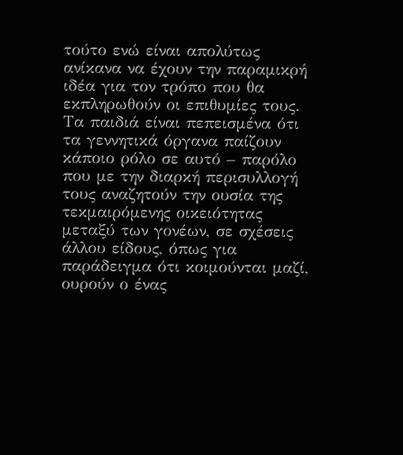τούτο ενώ είναι απολύτως ανίκανα να έχουν την παραμικρή ιδέα για τον τρόπο που θα εκπληρωθούν οι επιθυμίες τους. Τα παιδιά είναι πεπεισμένα ότι τα γεννητικά όργανα παίζουν κάποιο ρόλο σε αυτό – παρόλο που με την διαρκή περισυλλογή τους αναζητούν την ουσία της τεκμαιρόμενης οικειότητας μεταξύ των γονέων, σε σχέσεις άλλου είδους, όπως για παράδειγμα ότι κοιμούνται μαζί, ουρούν ο ένας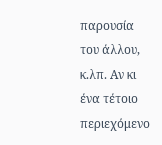παρουσία του άλλου, κ.λπ. Αν κι ένα τέτοιο περιεχόμενο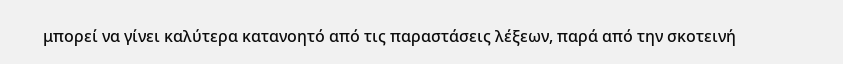μπορεί να γίνει καλύτερα κατανοητό από τις παραστάσεις λέξεων, παρά από την σκοτεινή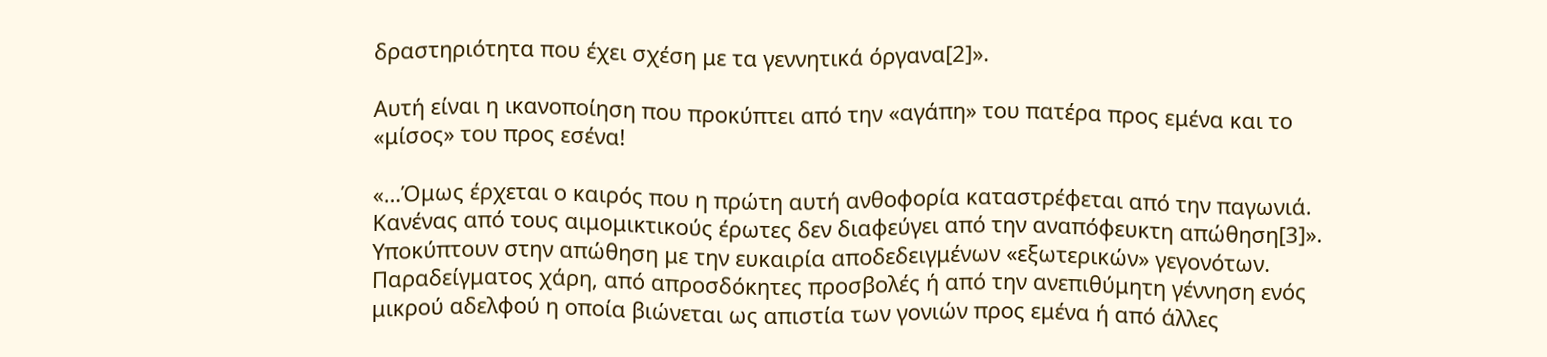δραστηριότητα που έχει σχέση με τα γεννητικά όργανα[2]».

Αυτή είναι η ικανοποίηση που προκύπτει από την «αγάπη» του πατέρα προς εμένα και το «μίσος» του προς εσένα!

«…Όμως έρχεται ο καιρός που η πρώτη αυτή ανθοφορία καταστρέφεται από την παγωνιά. Κανένας από τους αιμομικτικούς έρωτες δεν διαφεύγει από την αναπόφευκτη απώθηση[3]». Υποκύπτουν στην απώθηση με την ευκαιρία αποδεδειγμένων «εξωτερικών» γεγονότων. Παραδείγματος χάρη, από απροσδόκητες προσβολές ή από την ανεπιθύμητη γέννηση ενός μικρού αδελφού η οποία βιώνεται ως απιστία των γονιών προς εμένα ή από άλλες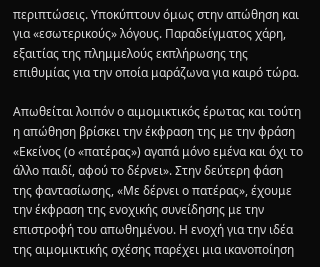περιπτώσεις. Υποκύπτουν όμως στην απώθηση και για «εσωτερικούς» λόγους. Παραδείγματος χάρη, εξαιτίας της πλημμελούς εκπλήρωσης της επιθυμίας για την οποία μαράζωνα για καιρό τώρα.

Απωθείται λοιπόν ο αιμομικτικός έρωτας και τούτη η απώθηση βρίσκει την έκφραση της με την φράση «Εκείνος (ο «πατέρας») αγαπά μόνο εμένα και όχι το άλλο παιδί, αφού το δέρνει». Στην δεύτερη φάση της φαντασίωσης, «Με δέρνει ο πατέρας», έχουμε την έκφραση της ενοχικής συνείδησης με την επιστροφή του απωθημένου. Η ενοχή για την ιδέα της αιμομικτικής σχέσης παρέχει μια ικανοποίηση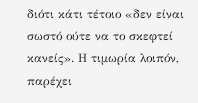διότι κάτι τέτοιο «δεν είναι σωστό ούτε να το σκεφτεί κανείς». Η τιμωρία λοιπόν, παρέχει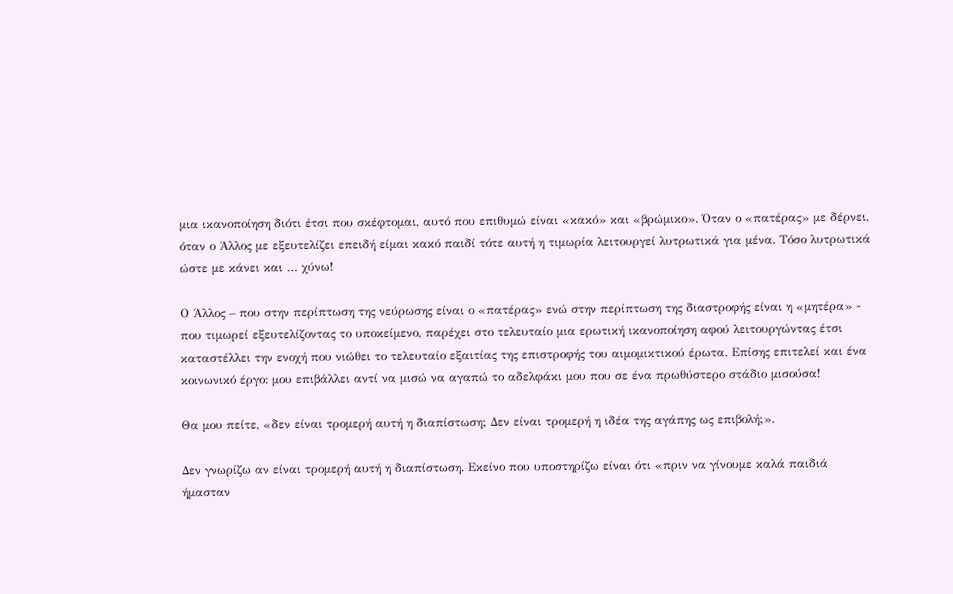μια ικανοποίηση διότι έτσι που σκέφτομαι, αυτό που επιθυμώ είναι «κακό» και «βρώμικο». Όταν ο «πατέρας» με δέρνει, όταν ο Άλλος με εξευτελίζει επειδή είμαι κακό παιδί τότε αυτή η τιμωρία λειτουργεί λυτρωτικά για μένα. Τόσο λυτρωτικά ώστε με κάνει και … χύνω!

Ο Άλλος – που στην περίπτωση της νεύρωσης είναι ο «πατέρας» ενώ στην περίπτωση της διαστροφής είναι η «μητέρα» - που τιμωρεί εξευτελίζοντας το υποκείμενο, παρέχει στο τελευταίο μια ερωτική ικανοποίηση αφού λειτουργώντας έτσι καταστέλλει την ενοχή που νιώθει το τελευταίο εξαιτίας της επιστροφής του αιμομικτικού έρωτα. Επίσης επιτελεί και ένα κοινωνικό έργο: μου επιβάλλει αντί να μισώ να αγαπώ το αδελφάκι μου που σε ένα πρωθύστερο στάδιο μισούσα!

Θα μου πείτε, «δεν είναι τρομερή αυτή η διαπίστωση; Δεν είναι τρομερή η ιδέα της αγάπης ως επιβολή;».

Δεν γνωρίζω αν είναι τρομερή αυτή η διαπίστωση. Εκείνο που υποστηρίζω είναι ότι «πριν να γίνουμε καλά παιδιά ήμασταν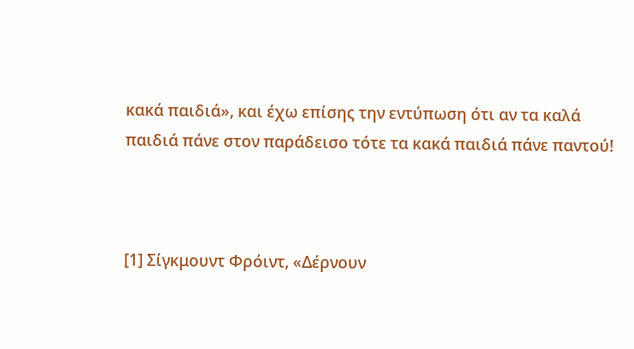κακά παιδιά», και έχω επίσης την εντύπωση ότι αν τα καλά παιδιά πάνε στον παράδεισο τότε τα κακά παιδιά πάνε παντού!



[1] Σίγκμουντ Φρόιντ, «Δέρνουν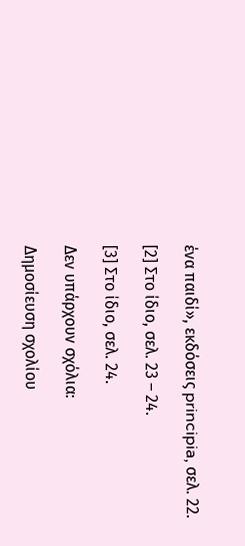ένα παιδί», εκδόσεις principia, σελ. 22.

[2] Στο ίδιο, σελ. 23 – 24.

[3] Στο ίδιο, σελ. 24.

Δεν υπάρχουν σχόλια:

Δημοσίευση σχολίου